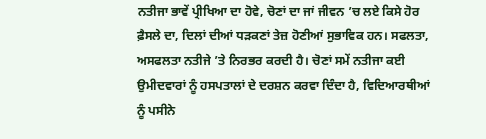ਨਤੀਜਾ ਭਾਵੇਂ ਪ੍ਰੀਖਿਆ ਦਾ ਹੋਵੇ, ਚੋਣਾਂ ਦਾ ਜਾਂ ਜੀਵਨ ’ਚ ਲਏ ਕਿਸੇ ਹੋਰ ਫ਼ੈਸਲੇ ਦਾ, ਦਿਲਾਂ ਦੀਆਂ ਧੜਕਣਾਂ ਤੇਜ਼ ਹੋਣੀਆਂ ਸੁਭਾਵਿਕ ਹਨ। ਸਫਲਤਾ, ਅਸਫਲਤਾ ਨਤੀਜੇ ’ਤੇ ਨਿਰਭਰ ਕਰਦੀ ਹੈ। ਚੋਣਾਂ ਸਮੇਂ ਨਤੀਜਾ ਕਈ ਉਮੀਦਵਾਰਾਂ ਨੂੰ ਹਸਪਤਾਲਾਂ ਦੇ ਦਰਸ਼ਨ ਕਰਵਾ ਦਿੰਦਾ ਹੈ, ਵਿਦਿਆਰਥੀਆਂ ਨੂੰ ਪਸੀਨੇ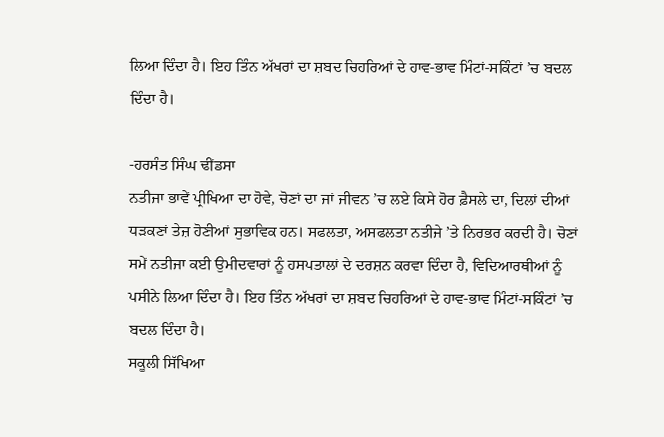ਲਿਆ ਦਿੰਦਾ ਹੈ। ਇਹ ਤਿੰਨ ਅੱਖਰਾਂ ਦਾ ਸ਼ਬਦ ਚਿਹਰਿਆਂ ਦੇ ਹਾਵ-ਭਾਵ ਮਿੰਟਾਂ-ਸਕਿੰਟਾਂ ’ਚ ਬਦਲ ਦਿੰਦਾ ਹੈ।

-ਹਰਸੰਤ ਸਿੰਘ ਢੀਂਡਸਾ
ਨਤੀਜਾ ਭਾਵੇਂ ਪ੍ਰੀਖਿਆ ਦਾ ਹੋਵੇ, ਚੋਣਾਂ ਦਾ ਜਾਂ ਜੀਵਨ ’ਚ ਲਏ ਕਿਸੇ ਹੋਰ ਫ਼ੈਸਲੇ ਦਾ, ਦਿਲਾਂ ਦੀਆਂ ਧੜਕਣਾਂ ਤੇਜ਼ ਹੋਣੀਆਂ ਸੁਭਾਵਿਕ ਹਨ। ਸਫਲਤਾ, ਅਸਫਲਤਾ ਨਤੀਜੇ ’ਤੇ ਨਿਰਭਰ ਕਰਦੀ ਹੈ। ਚੋਣਾਂ ਸਮੇਂ ਨਤੀਜਾ ਕਈ ਉਮੀਦਵਾਰਾਂ ਨੂੰ ਹਸਪਤਾਲਾਂ ਦੇ ਦਰਸ਼ਨ ਕਰਵਾ ਦਿੰਦਾ ਹੈ, ਵਿਦਿਆਰਥੀਆਂ ਨੂੰ ਪਸੀਨੇ ਲਿਆ ਦਿੰਦਾ ਹੈ। ਇਹ ਤਿੰਨ ਅੱਖਰਾਂ ਦਾ ਸ਼ਬਦ ਚਿਹਰਿਆਂ ਦੇ ਹਾਵ-ਭਾਵ ਮਿੰਟਾਂ-ਸਕਿੰਟਾਂ ’ਚ ਬਦਲ ਦਿੰਦਾ ਹੈ।
ਸਕੂਲੀ ਸਿੱਖਿਆ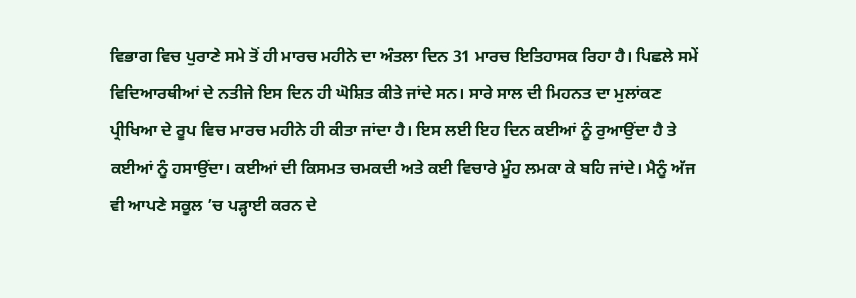ਵਿਭਾਗ ਵਿਚ ਪੁਰਾਣੇ ਸਮੇ ਤੋਂ ਹੀ ਮਾਰਚ ਮਹੀਨੇ ਦਾ ਅੰਤਲਾ ਦਿਨ 31 ਮਾਰਚ ਇਤਿਹਾਸਕ ਰਿਹਾ ਹੈ। ਪਿਛਲੇ ਸਮੇਂ ਵਿਦਿਆਰਥੀਆਂ ਦੇ ਨਤੀਜੇ ਇਸ ਦਿਨ ਹੀ ਘੋਸ਼ਿਤ ਕੀਤੇ ਜਾਂਦੇ ਸਨ। ਸਾਰੇ ਸਾਲ ਦੀ ਮਿਹਨਤ ਦਾ ਮੁਲਾਂਕਣ ਪ੍ਰੀਖਿਆ ਦੇ ਰੂਪ ਵਿਚ ਮਾਰਚ ਮਹੀਨੇ ਹੀ ਕੀਤਾ ਜਾਂਦਾ ਹੈ। ਇਸ ਲਈ ਇਹ ਦਿਨ ਕਈਆਂ ਨੂੰ ਰੁਆਉਂਦਾ ਹੈ ਤੇ ਕਈਆਂ ਨੂੰ ਹਸਾਉਂਦਾ। ਕਈਆਂ ਦੀ ਕਿਸਮਤ ਚਮਕਦੀ ਅਤੇ ਕਈ ਵਿਚਾਰੇ ਮੂੰਹ ਲਮਕਾ ਕੇ ਬਹਿ ਜਾਂਦੇ। ਮੈਨੂੰ ਅੱਜ ਵੀ ਆਪਣੇ ਸਕੂਲ ’ਚ ਪੜ੍ਹਾਈ ਕਰਨ ਦੇ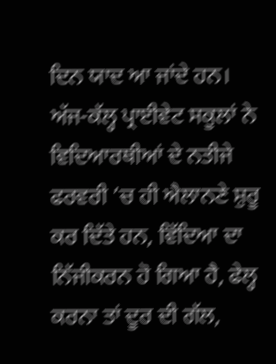ਦਿਨ ਯਾਦ ਆ ਜਾਂਦੇ ਹਨ। ਅੱਜ-ਕੱਲ੍ਹ ਪ੍ਰਾਈਵੇਟ ਸਕੂਲਾਂ ਨੇ ਵਿਦਿਆਰਥੀਆਂ ਦੇ ਨਤੀਜੇ ਫਰਵਰੀ ’ਚ ਹੀ ਐਲਾਨਣੇ ਸ਼ੁਰੂ ਕਰ ਦਿੱਤੇ ਹਨ, ਵਿੱਦਿਆ ਦਾ ਨਿੱਜੀਕਰਨ ਹੋ ਗਿਆ ਹੈ, ਫੇਲ੍ਹ ਕਰਨਾ ਤਾਂ ਦੂਰ ਦੀ ਗੱਲ,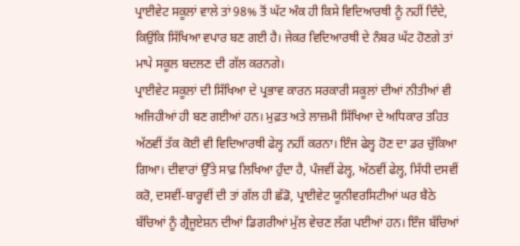ਪ੍ਰਾਈਵੇਟ ਸਕੂਲਾਂ ਵਾਲੇ ਤਾਂ 98% ਤੋਂ ਘੱਟ ਅੰਕ ਹੀ ਕਿਸੇ ਵਿਦਿਆਰਥੀ ਨੂੰ ਨਹੀਂ ਦਿੰਦੇ, ਕਿਉਂਕਿ ਸਿੱਖਿਆ ਵਪਾਰ ਬਣ ਗਈ ਹੈ। ਜੇਕਰ ਵਿਦਿਆਰਥੀ ਦੇ ਨੰਬਰ ਘੱਟ ਹੋਣਗੇ ਤਾਂ ਮਾਪੇ ਸਕੂਲ ਬਦਲਣ ਦੀ ਗੱਲ ਕਰਨਗੇ।
ਪ੍ਰਾਈਵੇਟ ਸਕੂਲਾਂ ਦੀ ਸਿੱਖਿਆ ਦੇ ਪ੍ਰਭਾਵ ਕਾਰਨ ਸਰਕਾਰੀ ਸਕੂਲਾਂ ਦੀਆਂ ਨੀਤੀਆਂ ਵੀ ਅਜਿਹੀਆਂ ਹੀ ਬਣ ਗਈਆਂ ਹਨ। ਮੁਫ਼ਤ ਅਤੇ ਲਾਜ਼ਮੀ ਸਿੱਖਿਆ ਦੇ ਅਧਿਕਾਰ ਤਹਿਤ ਅੱਠਵੀਂ ਤੱਕ ਕੋਈ ਵੀ ਵਿਦਿਆਰਥੀ ਫੇਲ੍ਹ ਨਹੀਂ ਕਰਨਾ। ਇੰਜ ਫੇਲ੍ਹ ਹੋਣ ਦਾ ਡਰ ਚੁੱਕਿਆ ਗਿਆ। ਦੀਵਾਰਾਂ ਉੱਤੇ ਸਾਫ਼ ਲਿਖਿਆ ਹੁੰਦਾ ਹੈ, ਪੰਜਵੀਂ ਫੇਲ੍ਹ, ਅੱਠਵੀਂ ਫੇਲ੍ਹ, ਸਿੱਧੀ ਦਸਵੀਂ ਕਰੋ, ਦਸਵੀਂ-ਬਾਰ੍ਹਵੀਂ ਦੀ ਤਾਂ ਗੱਲ ਹੀ ਛੱਡੋ, ਪ੍ਰਾਈਵੇਟ ਯੂਨੀਵਰਸਿਟੀਆਂ ਘਰ ਬੈਠੇ ਬੱਚਿਆਂ ਨੂੰ ਗ੍ਰੈਜੂਏਸ਼ਨ ਦੀਆਂ ਡਿਗਰੀਆਂ ਮੁੱਲ ਵੇਚਣ ਲੱਗ ਪਈਆਂ ਹਨ। ਇੰਜ ਬੱਚਿਆਂ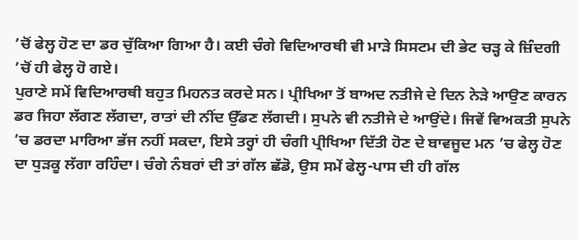’ਚੋਂ ਫੇਲ੍ਹ ਹੋਣ ਦਾ ਡਰ ਚੁੱਕਿਆ ਗਿਆ ਹੈ। ਕਈ ਚੰਗੇ ਵਿਦਿਆਰਥੀ ਵੀ ਮਾੜੇ ਸਿਸਟਮ ਦੀ ਭੇਟ ਚੜ੍ਹ ਕੇ ਜ਼ਿੰਦਗੀ ’ਚੋਂ ਹੀ ਫੇਲ੍ਹ ਹੋ ਗਏ।
ਪੁਰਾਣੇ ਸਮੇਂ ਵਿਦਿਆਰਥੀ ਬਹੁਤ ਮਿਹਨਤ ਕਰਦੇ ਸਨ। ਪ੍ਰੀਖਿਆ ਤੋਂ ਬਾਅਦ ਨਤੀਜੇ ਦੇ ਦਿਨ ਨੇੜੇ ਆਉਣ ਕਾਰਨ ਡਰ ਜਿਹਾ ਲੱਗਣ ਲੱਗਦਾ, ਰਾਤਾਂ ਦੀ ਨੀਂਦ ਉੱਡਣ ਲੱਗਦੀ। ਸੁਪਨੇ ਵੀ ਨਤੀਜੇ ਦੇ ਆਉਂਦੇ। ਜਿਵੇਂ ਵਿਅਕਤੀ ਸੁਪਨੇ ’ਚ ਡਰਦਾ ਮਾਰਿਆ ਭੱਜ ਨਹੀਂ ਸਕਦਾ, ਇਸੇ ਤਰ੍ਹਾਂ ਹੀ ਚੰਗੀ ਪ੍ਰੀਖਿਆ ਦਿੱਤੀ ਹੋਣ ਦੇ ਬਾਵਜੂਦ ਮਨ ’ਚ ਫੇਲ੍ਹ ਹੋਣ ਦਾ ਧੁੜਕੂ ਲੱਗਾ ਰਹਿੰਦਾ। ਚੰਗੇ ਨੰਬਰਾਂ ਦੀ ਤਾਂ ਗੱਲ ਛੱਡੋ, ਉਸ ਸਮੇਂ ਫੇਲ੍ਹ-ਪਾਸ ਦੀ ਹੀ ਗੱਲ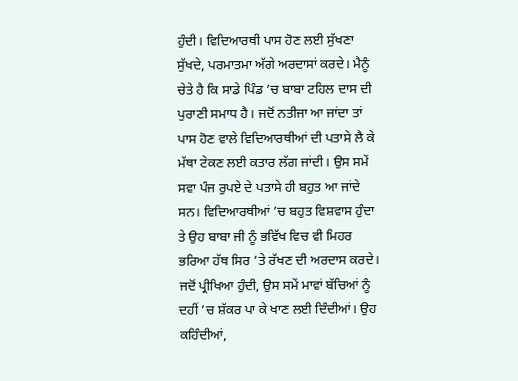ਹੁੰਦੀ। ਵਿਦਿਆਰਥੀ ਪਾਸ ਹੋਣ ਲਈ ਸੁੱਖਣਾ ਸੁੱਖਦੇ, ਪਰਮਾਤਮਾ ਅੱਗੇ ਅਰਦਾਸਾਂ ਕਰਦੇ। ਮੈਨੂੰ ਚੇਤੇ ਹੈ ਕਿ ਸਾਡੇ ਪਿੰਡ ’ਚ ਬਾਬਾ ਟਹਿਲ ਦਾਸ ਦੀ ਪੁਰਾਣੀ ਸਮਾਧ ਹੈ। ਜਦੋਂ ਨਤੀਜਾ ਆ ਜਾਂਦਾ ਤਾਂ ਪਾਸ ਹੋਣ ਵਾਲੇ ਵਿਦਿਆਰਥੀਆਂ ਦੀ ਪਤਾਸੇ ਲੈ ਕੇ ਮੱਥਾ ਟੇਕਣ ਲਈ ਕਤਾਰ ਲੱਗ ਜਾਂਦੀ। ਉਸ ਸਮੇਂ ਸਵਾ ਪੰਜ ਰੁਪਏ ਦੇ ਪਤਾਸੇ ਹੀ ਬਹੁਤ ਆ ਜਾਂਦੇ ਸਨ। ਵਿਦਿਆਰਥੀਆਂ ’ਚ ਬਹੁਤ ਵਿਸ਼ਵਾਸ ਹੁੰਦਾ ਤੇ ਉਹ ਬਾਬਾ ਜੀ ਨੂੰ ਭਵਿੱਖ ਵਿਚ ਵੀ ਮਿਹਰ ਭਰਿਆ ਹੱਥ ਸਿਰ ’ਤੇ ਰੱਖਣ ਦੀ ਅਰਦਾਸ ਕਰਦੇ।
ਜਦੋਂ ਪ੍ਰੀਖਿਆ ਹੁੰਦੀ, ਉਸ ਸਮੇਂ ਮਾਵਾਂ ਬੱਚਿਆਂ ਨੂੰ ਦਹੀਂ ’ਚ ਸ਼ੱਕਰ ਪਾ ਕੇ ਖਾਣ ਲਈ ਦਿੰਦੀਆਂ। ਉਹ ਕਹਿੰਦੀਆਂ,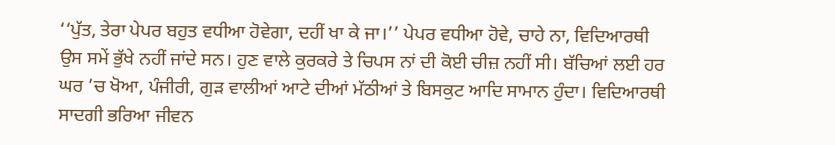‘‘ਪੁੱਤ, ਤੇਰਾ ਪੇਪਰ ਬਹੁਤ ਵਧੀਆ ਹੋਵੇਗਾ, ਦਹੀਂ ਖਾ ਕੇ ਜਾ।’’ ਪੇਪਰ ਵਧੀਆ ਹੋਵੇ, ਚਾਹੇ ਨਾ, ਵਿਦਿਆਰਥੀ ਉਸ ਸਮੇਂ ਭੁੱਖੇ ਨਹੀਂ ਜਾਂਦੇ ਸਨ। ਹੁਣ ਵਾਲੇ ਕੁਰਕਰੇ ਤੇ ਚਿਪਸ ਨਾਂ ਦੀ ਕੋਈ ਚੀਜ਼ ਨਹੀਂ ਸੀ। ਬੱਚਿਆਂ ਲਈ ਹਰ ਘਰ ’ਚ ਖੋਆ, ਪੰਜੀਰੀ, ਗੁੜ ਵਾਲੀਆਂ ਆਟੇ ਦੀਆਂ ਮੱਠੀਆਂ ਤੇ ਬਿਸਕੁਟ ਆਦਿ ਸਾਮਾਨ ਹੁੰਦਾ। ਵਿਦਿਆਰਥੀ ਸਾਦਗੀ ਭਰਿਆ ਜੀਵਨ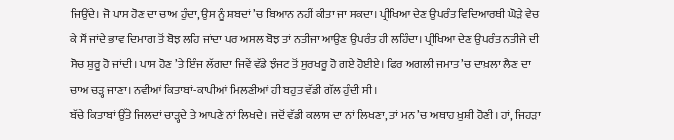ਜਿਉਂਦੇ। ਜੋ ਪਾਸ ਹੋਣ ਦਾ ਚਾਅ ਹੁੰਦਾ, ਉਸ ਨੂੰ ਸ਼ਬਦਾਂ ’ਚ ਬਿਆਨ ਨਹੀਂ ਕੀਤਾ ਜਾ ਸਕਦਾ। ਪ੍ਰੀਖਿਆ ਦੇਣ ਉਪਰੰਤ ਵਿਦਿਆਰਥੀ ਘੋੜੇ ਵੇਚ ਕੇ ਸੌਂ ਜਾਂਦੇ ਭਾਵ ਦਿਮਾਗ ਤੋਂ ਬੋਝ ਲਹਿ ਜਾਂਦਾ ਪਰ ਅਸਲ ਬੋਝ ਤਾਂ ਨਤੀਜਾ ਆਉਣ ਉਪਰੰਤ ਹੀ ਲਹਿੰਦਾ। ਪ੍ਰੀਖਿਆ ਦੇਣ ਉਪਰੰਤ ਨਤੀਜੇ ਦੀ ਸੋਚ ਸ਼ੁਰੂ ਹੋ ਜਾਂਦੀ। ਪਾਸ ਹੋਣ ’ਤੇ ਇੰਜ ਲੱਗਦਾ ਜਿਵੇਂ ਵੱਡੇ ਝੰਜਟ ਤੋਂ ਸੁਰਖਰੂ ਹੋ ਗਏ ਹੋਈਏ। ਫਿਰ ਅਗਲੀ ਜਮਾਤ ’ਚ ਦਾਖ਼ਲਾ ਲੈਣ ਦਾ ਚਾਅ ਚੜ੍ਹ ਜਾਣਾ। ਨਵੀਆਂ ਕਿਤਾਬਾਂ-ਕਾਪੀਆਂ ਮਿਲਣੀਆਂ ਹੀ ਬਹੁਤ ਵੱਡੀ ਗੱਲ ਹੁੰਦੀ ਸੀ।
ਬੱਚੇ ਕਿਤਾਬਾਂ ਉੱਤੇ ਜਿਲਦਾਂ ਚਾੜ੍ਹਦੇ ਤੇ ਆਪਣੇ ਨਾਂ ਲਿਖਦੇ। ਜਦੋਂ ਵੱਡੀ ਕਲਾਸ ਦਾ ਨਾਂ ਲਿਖਣਾ, ਤਾਂ ਮਨ ’ਚ ਅਥਾਹ ਖ਼ੁਸ਼ੀ ਹੋਣੀ। ਹਾਂ, ਜਿਹੜਾ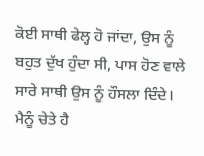ਕੋਈ ਸਾਥੀ ਫੇਲ੍ਹ ਹੋ ਜਾਂਦਾ, ਉਸ ਨੂੰ ਬਹੁਤ ਦੁੱਖ ਹੁੰਦਾ ਸੀ, ਪਾਸ ਹੋਣ ਵਾਲੇ ਸਾਰੇ ਸਾਥੀ ਉਸ ਨੂੰ ਹੌਸਲਾ ਦਿੰਦੇ। ਮੈਨੂੰ ਚੇਤੇ ਹੈ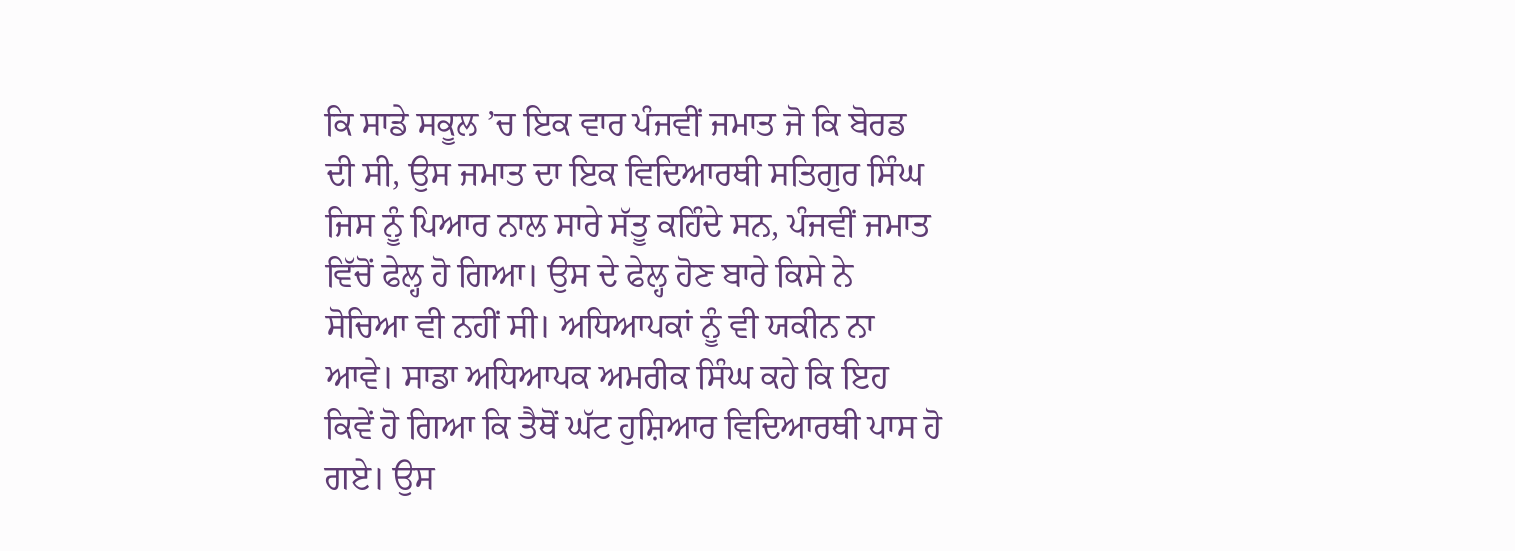ਕਿ ਸਾਡੇ ਸਕੂਲ ’ਚ ਇਕ ਵਾਰ ਪੰਜਵੀਂ ਜਮਾਤ ਜੋ ਕਿ ਬੋਰਡ ਦੀ ਸੀ, ਉਸ ਜਮਾਤ ਦਾ ਇਕ ਵਿਦਿਆਰਥੀ ਸਤਿਗੁਰ ਸਿੰਘ ਜਿਸ ਨੂੰ ਪਿਆਰ ਨਾਲ ਸਾਰੇ ਸੱਤੂ ਕਹਿੰਦੇ ਸਨ, ਪੰਜਵੀਂ ਜਮਾਤ ਵਿੱਚੋਂ ਫੇਲ੍ਹ ਹੋ ਗਿਆ। ਉਸ ਦੇ ਫੇਲ੍ਹ ਹੋਣ ਬਾਰੇ ਕਿਸੇ ਨੇ ਸੋਚਿਆ ਵੀ ਨਹੀਂ ਸੀ। ਅਧਿਆਪਕਾਂ ਨੂੰ ਵੀ ਯਕੀਨ ਨਾ ਆਵੇ। ਸਾਡਾ ਅਧਿਆਪਕ ਅਮਰੀਕ ਸਿੰਘ ਕਹੇ ਕਿ ਇਹ ਕਿਵੇਂ ਹੋ ਗਿਆ ਕਿ ਤੈਥੋਂ ਘੱਟ ਹੁਸ਼ਿਆਰ ਵਿਦਿਆਰਥੀ ਪਾਸ ਹੋ ਗਏ। ਉਸ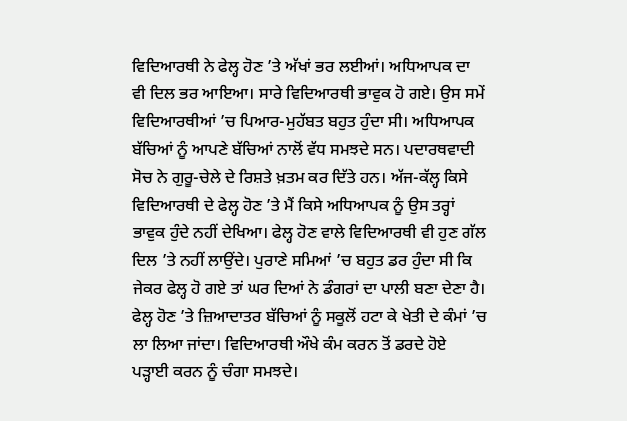ਵਿਦਿਆਰਥੀ ਨੇ ਫੇਲ੍ਹ ਹੋਣ ’ਤੇ ਅੱਖਾਂ ਭਰ ਲਈਆਂ। ਅਧਿਆਪਕ ਦਾ ਵੀ ਦਿਲ ਭਰ ਆਇਆ। ਸਾਰੇ ਵਿਦਿਆਰਥੀ ਭਾਵੁਕ ਹੋ ਗਏ। ਉਸ ਸਮੇਂ ਵਿਦਿਆਰਥੀਆਂ ’ਚ ਪਿਆਰ-ਮੁਹੱਬਤ ਬਹੁਤ ਹੁੰਦਾ ਸੀ। ਅਧਿਆਪਕ ਬੱਚਿਆਂ ਨੂੰ ਆਪਣੇ ਬੱਚਿਆਂ ਨਾਲੋਂ ਵੱਧ ਸਮਝਦੇ ਸਨ। ਪਦਾਰਥਵਾਦੀ ਸੋਚ ਨੇ ਗੁਰੂ-ਚੇਲੇ ਦੇ ਰਿਸ਼ਤੇ ਖ਼ਤਮ ਕਰ ਦਿੱਤੇ ਹਨ। ਅੱਜ-ਕੱਲ੍ਹ ਕਿਸੇ ਵਿਦਿਆਰਥੀ ਦੇ ਫੇਲ੍ਹ ਹੋਣ ’ਤੇ ਮੈਂ ਕਿਸੇ ਅਧਿਆਪਕ ਨੂੰ ਉਸ ਤਰ੍ਹਾਂ ਭਾਵੁਕ ਹੁੰਦੇ ਨਹੀਂ ਦੇਖਿਆ। ਫੇਲ੍ਹ ਹੋਣ ਵਾਲੇ ਵਿਦਿਆਰਥੀ ਵੀ ਹੁਣ ਗੱਲ ਦਿਲ ’ਤੇ ਨਹੀਂ ਲਾਉਂਦੇ। ਪੁਰਾਣੇ ਸਮਿਆਂ ’ਚ ਬਹੁਤ ਡਰ ਹੁੰਦਾ ਸੀ ਕਿ ਜੇਕਰ ਫੇਲ੍ਹ ਹੋ ਗਏ ਤਾਂ ਘਰ ਦਿਆਂ ਨੇ ਡੰਗਰਾਂ ਦਾ ਪਾਲੀ ਬਣਾ ਦੇਣਾ ਹੈ। ਫੇਲ੍ਹ ਹੋਣ ’ਤੇ ਜ਼ਿਆਦਾਤਰ ਬੱਚਿਆਂ ਨੂੰ ਸਕੂਲੋਂ ਹਟਾ ਕੇ ਖੇਤੀ ਦੇ ਕੰਮਾਂ ’ਚ ਲਾ ਲਿਆ ਜਾਂਦਾ। ਵਿਦਿਆਰਥੀ ਔਖੇ ਕੰਮ ਕਰਨ ਤੋਂ ਡਰਦੇ ਹੋਏ ਪੜ੍ਹਾਈ ਕਰਨ ਨੂੰ ਚੰਗਾ ਸਮਝਦੇ।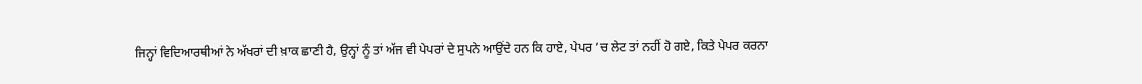ਜਿਨ੍ਹਾਂ ਵਿਦਿਆਰਥੀਆਂ ਨੇ ਅੱਖਰਾਂ ਦੀ ਖ਼ਾਕ ਛਾਣੀ ਹੈ, ਉਨ੍ਹਾਂ ਨੂੰ ਤਾਂ ਅੱਜ ਵੀ ਪੇਪਰਾਂ ਦੇ ਸੁਪਨੇ ਆਉਂਦੇ ਹਨ ਕਿ ਹਾਏ, ਪੇਪਰ ’ਚ ਲੇਟ ਤਾਂ ਨਹੀਂ ਹੋ ਗਏ, ਕਿਤੇ ਪੇਪਰ ਕਰਨਾ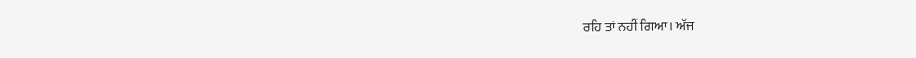ਰਹਿ ਤਾਂ ਨਹੀਂ ਗਿਆ। ਅੱਜ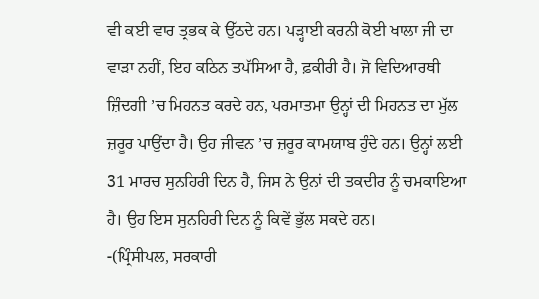ਵੀ ਕਈ ਵਾਰ ਤ੍ਰਭਕ ਕੇ ਉੱਠਦੇ ਹਨ। ਪੜ੍ਹਾਈ ਕਰਨੀ ਕੋਈ ਖਾਲਾ ਜੀ ਦਾ ਵਾੜਾ ਨਹੀਂ, ਇਹ ਕਠਿਨ ਤਪੱਸਿਆ ਹੈ, ਫ਼ਕੀਰੀ ਹੈ। ਜੋ ਵਿਦਿਆਰਥੀ ਜ਼ਿੰਦਗੀ ’ਚ ਮਿਹਨਤ ਕਰਦੇ ਹਨ, ਪਰਮਾਤਮਾ ਉਨ੍ਹਾਂ ਦੀ ਮਿਹਨਤ ਦਾ ਮੁੱਲ ਜ਼ਰੂਰ ਪਾਉਂਦਾ ਹੈ। ਉਹ ਜੀਵਨ ’ਚ ਜ਼ਰੂਰ ਕਾਮਯਾਬ ਹੁੰਦੇ ਹਨ। ਉਨ੍ਹਾਂ ਲਈ 31 ਮਾਰਚ ਸੁਨਹਿਰੀ ਦਿਨ ਹੈ, ਜਿਸ ਨੇ ਉਨਾਂ ਦੀ ਤਕਦੀਰ ਨੂੰ ਚਮਕਾਇਆ ਹੈ। ਉਹ ਇਸ ਸੁਨਹਿਰੀ ਦਿਨ ਨੂੰ ਕਿਵੇਂ ਭੁੱਲ ਸਕਦੇ ਹਨ।
-(ਪ੍ਰਿੰਸੀਪਲ, ਸਰਕਾਰੀ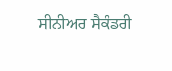ਸੀਨੀਅਰ ਸੈਕੰਡਰੀ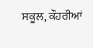ਸਕੂਲ, ਕੌਹਰੀਆਂ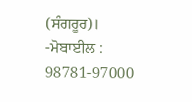(ਸੰਗਰੂਰ)।
-ਮੋਬਾਈਲ : 98781-97000